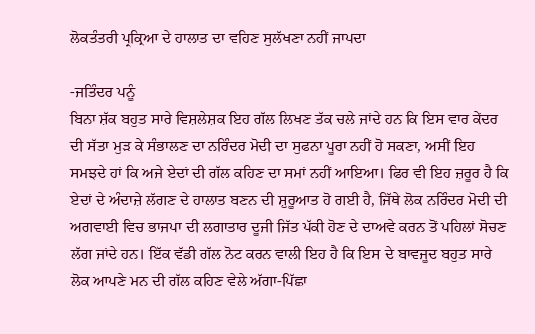ਲੋਕਤੰਤਰੀ ਪ੍ਰਕ੍ਰਿਆ ਦੇ ਹਾਲਾਤ ਦਾ ਵਹਿਣ ਸੁਲੱਖਣਾ ਨਹੀਂ ਜਾਪਦਾ

-ਜਤਿੰਦਰ ਪਨੂੰ
ਬਿਨਾ ਸ਼ੱਕ ਬਹੁਤ ਸਾਰੇ ਵਿਸ਼ਲੇਸ਼ਕ ਇਹ ਗੱਲ ਲਿਖਣ ਤੱਕ ਚਲੇ ਜਾਂਦੇ ਹਨ ਕਿ ਇਸ ਵਾਰ ਕੇਂਦਰ ਦੀ ਸੱਤਾ ਮੁੜ ਕੇ ਸੰਭਾਲਣ ਦਾ ਨਰਿੰਦਰ ਮੋਦੀ ਦਾ ਸੁਫਨਾ ਪੂਰਾ ਨਹੀਂ ਹੋ ਸਕਣਾ, ਅਸੀਂ ਇਹ ਸਮਝਦੇ ਹਾਂ ਕਿ ਅਜੇ ਏਦਾਂ ਦੀ ਗੱਲ ਕਹਿਣ ਦਾ ਸਮਾਂ ਨਹੀਂ ਆਇਆ। ਫਿਰ ਵੀ ਇਹ ਜ਼ਰੂਰ ਹੈ ਕਿ ਏਦਾਂ ਦੇ ਅੰਦਾਜ਼ੇ ਲੱਗਣ ਦੇ ਹਾਲਾਤ ਬਣਨ ਦੀ ਸ਼ੁਰੂਆਤ ਹੋ ਗਈ ਹੈ, ਜਿੱਥੇ ਲੋਕ ਨਰਿੰਦਰ ਮੋਦੀ ਦੀ ਅਗਵਾਈ ਵਿਚ ਭਾਜਪਾ ਦੀ ਲਗਾਤਾਰ ਦੂਜੀ ਜਿੱਤ ਪੱਕੀ ਹੋਣ ਦੇ ਦਾਅਵੇ ਕਰਨ ਤੋਂ ਪਹਿਲਾਂ ਸੋਚਣ ਲੱਗ ਜਾਂਦੇ ਹਨ। ਇੱਕ ਵੱਡੀ ਗੱਲ ਨੋਟ ਕਰਨ ਵਾਲੀ ਇਹ ਹੈ ਕਿ ਇਸ ਦੇ ਬਾਵਜੂਦ ਬਹੁਤ ਸਾਰੇ ਲੋਕ ਆਪਣੇ ਮਨ ਦੀ ਗੱਲ ਕਹਿਣ ਵੇਲੇ ਅੱਗਾ-ਪਿੱਛਾ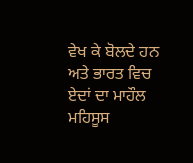ਵੇਖ ਕੇ ਬੋਲਦੇ ਹਨ ਅਤੇ ਭਾਰਤ ਵਿਚ ਏਦਾਂ ਦਾ ਮਾਹੌਲ ਮਹਿਸੂਸ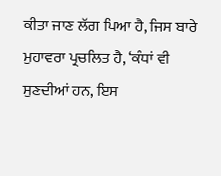ਕੀਤਾ ਜਾਣ ਲੱਗ ਪਿਆ ਹੈ, ਜਿਸ ਬਾਰੇ ਮੁਹਾਵਰਾ ਪ੍ਰਚਲਿਤ ਹੈ, ‘ਕੰਧਾਂ ਵੀ ਸੁਣਦੀਆਂ ਹਨ, ਇਸ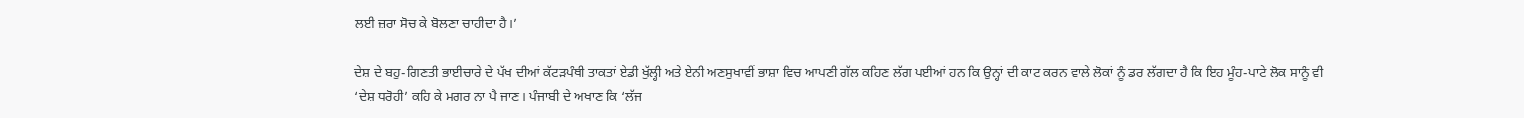ਲਈ ਜ਼ਰਾ ਸੋਚ ਕੇ ਬੋਲਣਾ ਚਾਹੀਦਾ ਹੈ।’

ਦੇਸ਼ ਦੇ ਬਹੁ-ਗਿਣਤੀ ਭਾਈਚਾਰੇ ਦੇ ਪੱਖ ਦੀਆਂ ਕੱਟੜਪੰਥੀ ਤਾਕਤਾਂ ਏਡੀ ਖੁੱਲ੍ਹੀ ਅਤੇ ਏਨੀ ਅਣਸੁਖਾਵੀਂ ਭਾਸ਼ਾ ਵਿਚ ਆਪਣੀ ਗੱਲ ਕਹਿਣ ਲੱਗ ਪਈਆਂ ਹਨ ਕਿ ਉਨ੍ਹਾਂ ਦੀ ਕਾਟ ਕਰਨ ਵਾਲੇ ਲੋਕਾਂ ਨੂੰ ਡਰ ਲੱਗਦਾ ਹੈ ਕਿ ਇਹ ਮੂੰਹ-ਪਾਟੇ ਲੋਕ ਸਾਨੂੰ ਵੀ ‘ਦੇਸ਼ ਧਰੋਹੀ’ ਕਹਿ ਕੇ ਮਗਰ ਨਾ ਪੈ ਜਾਣ। ਪੰਜਾਬੀ ਦੇ ਅਖਾਣ ਕਿ ‘ਲੱਜ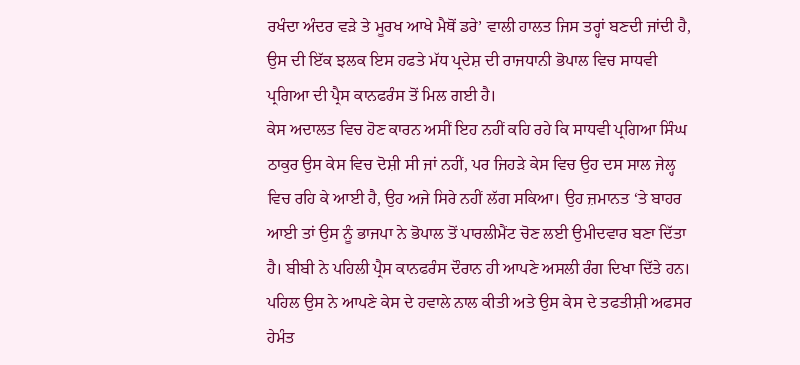ਰਖੰਦਾ ਅੰਦਰ ਵੜੇ ਤੇ ਮੂਰਖ ਆਖੇ ਮੈਥੋਂ ਡਰੇ’ ਵਾਲੀ ਹਾਲਤ ਜਿਸ ਤਰ੍ਹਾਂ ਬਣਦੀ ਜਾਂਦੀ ਹੈ, ਉਸ ਦੀ ਇੱਕ ਝਲਕ ਇਸ ਹਫਤੇ ਮੱਧ ਪ੍ਰਦੇਸ਼ ਦੀ ਰਾਜਧਾਨੀ ਭੋਪਾਲ ਵਿਚ ਸਾਧਵੀ ਪ੍ਰਗਿਆ ਦੀ ਪ੍ਰੈਸ ਕਾਨਫਰੰਸ ਤੋਂ ਮਿਲ ਗਈ ਹੈ।
ਕੇਸ ਅਦਾਲਤ ਵਿਚ ਹੋਣ ਕਾਰਨ ਅਸੀਂ ਇਹ ਨਹੀਂ ਕਹਿ ਰਹੇ ਕਿ ਸਾਧਵੀ ਪ੍ਰਗਿਆ ਸਿੰਘ ਠਾਕੁਰ ਉਸ ਕੇਸ ਵਿਚ ਦੋਸ਼ੀ ਸੀ ਜਾਂ ਨਹੀਂ, ਪਰ ਜਿਹੜੇ ਕੇਸ ਵਿਚ ਉਹ ਦਸ ਸਾਲ ਜੇਲ੍ਹ ਵਿਚ ਰਹਿ ਕੇ ਆਈ ਹੈ, ਉਹ ਅਜੇ ਸਿਰੇ ਨਹੀਂ ਲੱਗ ਸਕਿਆ। ਉਹ ਜ਼ਮਾਨਤ ‘ਤੇ ਬਾਹਰ ਆਈ ਤਾਂ ਉਸ ਨੂੰ ਭਾਜਪਾ ਨੇ ਭੋਪਾਲ ਤੋਂ ਪਾਰਲੀਮੈਂਟ ਚੋਣ ਲਈ ਉਮੀਦਵਾਰ ਬਣਾ ਦਿੱਤਾ ਹੈ। ਬੀਬੀ ਨੇ ਪਹਿਲੀ ਪ੍ਰੈਸ ਕਾਨਫਰੰਸ ਦੌਰਾਨ ਹੀ ਆਪਣੇ ਅਸਲੀ ਰੰਗ ਦਿਖਾ ਦਿੱਤੇ ਹਨ। ਪਹਿਲ ਉਸ ਨੇ ਆਪਣੇ ਕੇਸ ਦੇ ਹਵਾਲੇ ਨਾਲ ਕੀਤੀ ਅਤੇ ਉਸ ਕੇਸ ਦੇ ਤਫਤੀਸ਼ੀ ਅਫਸਰ ਹੇਮੰਤ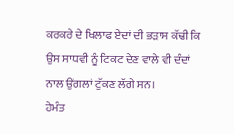ਕਰਕਰੇ ਦੇ ਖਿਲਾਫ ਏਦਾਂ ਦੀ ਭੜਾਸ ਕੱਢੀ ਕਿ ਉਸ ਸਾਧਵੀ ਨੂੰ ਟਿਕਟ ਦੇਣ ਵਾਲੇ ਵੀ ਦੰਦਾਂ ਨਾਲ ਉਂਗਲਾਂ ਟੁੱਕਣ ਲੱਗੇ ਸਨ।
ਹੇਮੰਤ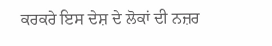ਕਰਕਰੇ ਇਸ ਦੇਸ਼ ਦੇ ਲੋਕਾਂ ਦੀ ਨਜ਼ਰ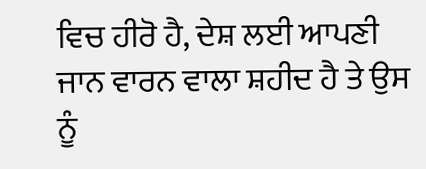ਵਿਚ ਹੀਰੋ ਹੈ, ਦੇਸ਼ ਲਈ ਆਪਣੀ ਜਾਨ ਵਾਰਨ ਵਾਲਾ ਸ਼ਹੀਦ ਹੈ ਤੇ ਉਸ ਨੂੰ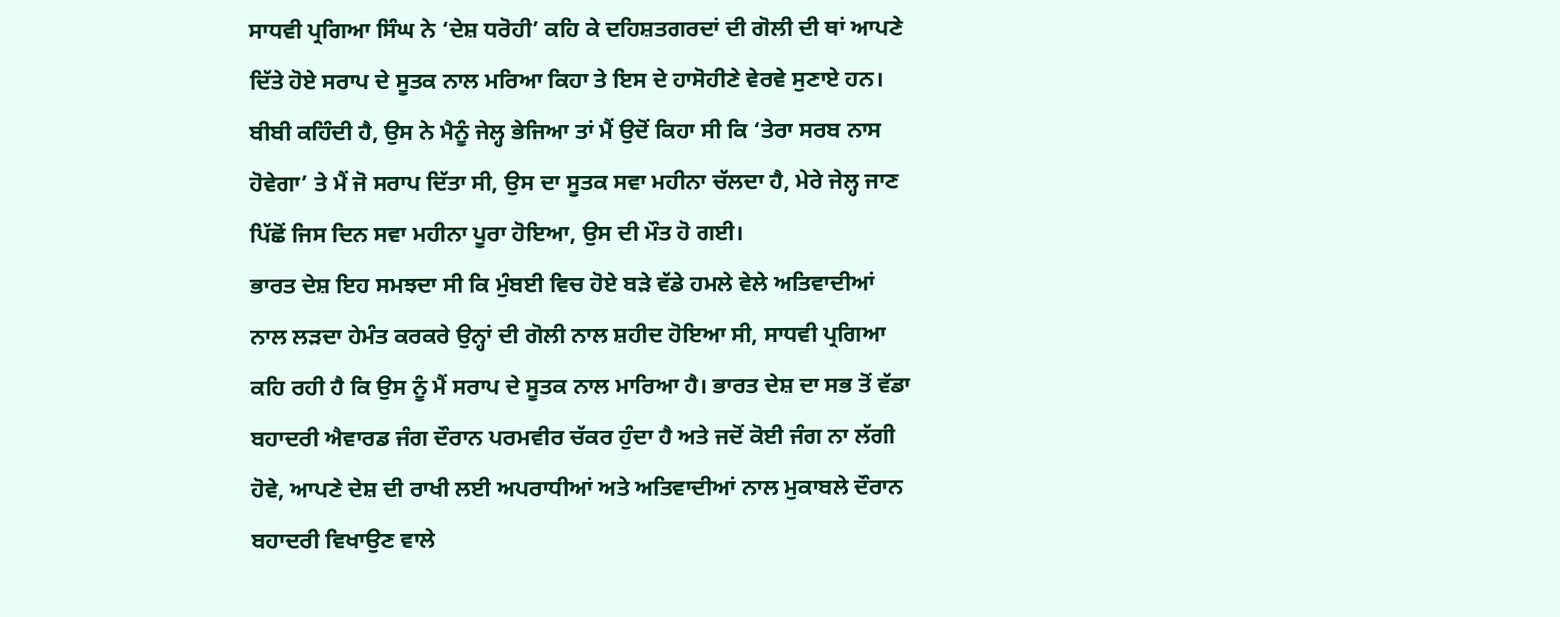ਸਾਧਵੀ ਪ੍ਰਗਿਆ ਸਿੰਘ ਨੇ ‘ਦੇਸ਼ ਧਰੋਹੀ’ ਕਹਿ ਕੇ ਦਹਿਸ਼ਤਗਰਦਾਂ ਦੀ ਗੋਲੀ ਦੀ ਥਾਂ ਆਪਣੇ ਦਿੱਤੇ ਹੋਏ ਸਰਾਪ ਦੇ ਸੂਤਕ ਨਾਲ ਮਰਿਆ ਕਿਹਾ ਤੇ ਇਸ ਦੇ ਹਾਸੋਹੀਣੇ ਵੇਰਵੇ ਸੁਣਾਏ ਹਨ। ਬੀਬੀ ਕਹਿੰਦੀ ਹੈ, ਉਸ ਨੇ ਮੈਨੂੰ ਜੇਲ੍ਹ ਭੇਜਿਆ ਤਾਂ ਮੈਂ ਉਦੋਂ ਕਿਹਾ ਸੀ ਕਿ ‘ਤੇਰਾ ਸਰਬ ਨਾਸ ਹੋਵੇਗਾ’ ਤੇ ਮੈਂ ਜੋ ਸਰਾਪ ਦਿੱਤਾ ਸੀ, ਉਸ ਦਾ ਸੂਤਕ ਸਵਾ ਮਹੀਨਾ ਚੱਲਦਾ ਹੈ, ਮੇਰੇ ਜੇਲ੍ਹ ਜਾਣ ਪਿੱਛੋਂ ਜਿਸ ਦਿਨ ਸਵਾ ਮਹੀਨਾ ਪੂਰਾ ਹੋਇਆ, ਉਸ ਦੀ ਮੌਤ ਹੋ ਗਈ।
ਭਾਰਤ ਦੇਸ਼ ਇਹ ਸਮਝਦਾ ਸੀ ਕਿ ਮੁੰਬਈ ਵਿਚ ਹੋਏ ਬੜੇ ਵੱਡੇ ਹਮਲੇ ਵੇਲੇ ਅਤਿਵਾਦੀਆਂ ਨਾਲ ਲੜਦਾ ਹੇਮੰਤ ਕਰਕਰੇ ਉਨ੍ਹਾਂ ਦੀ ਗੋਲੀ ਨਾਲ ਸ਼ਹੀਦ ਹੋਇਆ ਸੀ, ਸਾਧਵੀ ਪ੍ਰਗਿਆ ਕਹਿ ਰਹੀ ਹੈ ਕਿ ਉਸ ਨੂੰ ਮੈਂ ਸਰਾਪ ਦੇ ਸੂਤਕ ਨਾਲ ਮਾਰਿਆ ਹੈ। ਭਾਰਤ ਦੇਸ਼ ਦਾ ਸਭ ਤੋਂ ਵੱਡਾ ਬਹਾਦਰੀ ਐਵਾਰਡ ਜੰਗ ਦੌਰਾਨ ਪਰਮਵੀਰ ਚੱਕਰ ਹੁੰਦਾ ਹੈ ਅਤੇ ਜਦੋਂ ਕੋਈ ਜੰਗ ਨਾ ਲੱਗੀ ਹੋਵੇ, ਆਪਣੇ ਦੇਸ਼ ਦੀ ਰਾਖੀ ਲਈ ਅਪਰਾਧੀਆਂ ਅਤੇ ਅਤਿਵਾਦੀਆਂ ਨਾਲ ਮੁਕਾਬਲੇ ਦੌਰਾਨ ਬਹਾਦਰੀ ਵਿਖਾਉਣ ਵਾਲੇ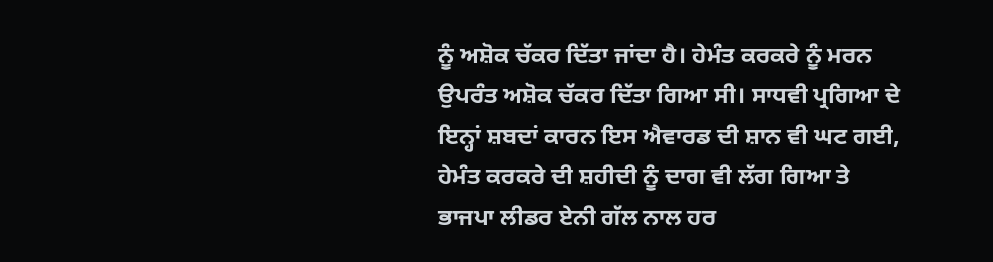ਨੂੰ ਅਸ਼ੋਕ ਚੱਕਰ ਦਿੱਤਾ ਜਾਂਦਾ ਹੈ। ਹੇਮੰਤ ਕਰਕਰੇ ਨੂੰ ਮਰਨ ਉਪਰੰਤ ਅਸ਼ੋਕ ਚੱਕਰ ਦਿੱਤਾ ਗਿਆ ਸੀ। ਸਾਧਵੀ ਪ੍ਰਗਿਆ ਦੇ ਇਨ੍ਹਾਂ ਸ਼ਬਦਾਂ ਕਾਰਨ ਇਸ ਐਵਾਰਡ ਦੀ ਸ਼ਾਨ ਵੀ ਘਟ ਗਈ, ਹੇਮੰਤ ਕਰਕਰੇ ਦੀ ਸ਼ਹੀਦੀ ਨੂੰ ਦਾਗ ਵੀ ਲੱਗ ਗਿਆ ਤੇ ਭਾਜਪਾ ਲੀਡਰ ਏਨੀ ਗੱਲ ਨਾਲ ਹਰ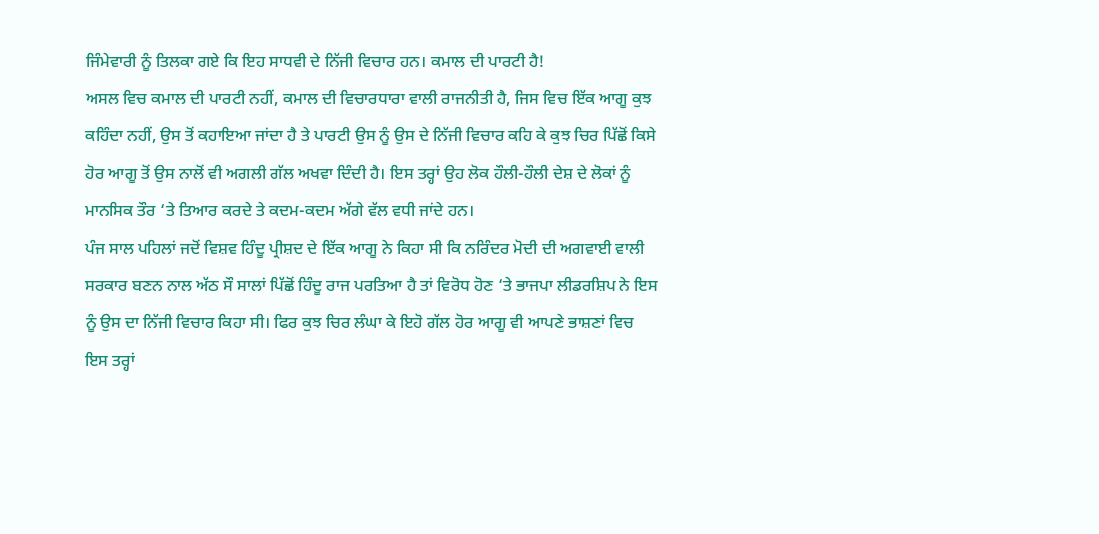ਜਿੰਮੇਵਾਰੀ ਨੂੰ ਤਿਲਕਾ ਗਏ ਕਿ ਇਹ ਸਾਧਵੀ ਦੇ ਨਿੱਜੀ ਵਿਚਾਰ ਹਨ। ਕਮਾਲ ਦੀ ਪਾਰਟੀ ਹੈ!
ਅਸਲ ਵਿਚ ਕਮਾਲ ਦੀ ਪਾਰਟੀ ਨਹੀਂ, ਕਮਾਲ ਦੀ ਵਿਚਾਰਧਾਰਾ ਵਾਲੀ ਰਾਜਨੀਤੀ ਹੈ, ਜਿਸ ਵਿਚ ਇੱਕ ਆਗੂ ਕੁਝ ਕਹਿੰਦਾ ਨਹੀਂ, ਉਸ ਤੋਂ ਕਹਾਇਆ ਜਾਂਦਾ ਹੈ ਤੇ ਪਾਰਟੀ ਉਸ ਨੂੰ ਉਸ ਦੇ ਨਿੱਜੀ ਵਿਚਾਰ ਕਹਿ ਕੇ ਕੁਝ ਚਿਰ ਪਿੱਛੋਂ ਕਿਸੇ ਹੋਰ ਆਗੂ ਤੋਂ ਉਸ ਨਾਲੋਂ ਵੀ ਅਗਲੀ ਗੱਲ ਅਖਵਾ ਦਿੰਦੀ ਹੈ। ਇਸ ਤਰ੍ਹਾਂ ਉਹ ਲੋਕ ਹੌਲੀ-ਹੌਲੀ ਦੇਸ਼ ਦੇ ਲੋਕਾਂ ਨੂੰ ਮਾਨਸਿਕ ਤੌਰ ‘ਤੇ ਤਿਆਰ ਕਰਦੇ ਤੇ ਕਦਮ-ਕਦਮ ਅੱਗੇ ਵੱਲ ਵਧੀ ਜਾਂਦੇ ਹਨ।
ਪੰਜ ਸਾਲ ਪਹਿਲਾਂ ਜਦੋਂ ਵਿਸ਼ਵ ਹਿੰਦੂ ਪ੍ਰੀਸ਼ਦ ਦੇ ਇੱਕ ਆਗੂ ਨੇ ਕਿਹਾ ਸੀ ਕਿ ਨਰਿੰਦਰ ਮੋਦੀ ਦੀ ਅਗਵਾਈ ਵਾਲੀ ਸਰਕਾਰ ਬਣਨ ਨਾਲ ਅੱਠ ਸੌ ਸਾਲਾਂ ਪਿੱਛੋਂ ਹਿੰਦੂ ਰਾਜ ਪਰਤਿਆ ਹੈ ਤਾਂ ਵਿਰੋਧ ਹੋਣ ‘ਤੇ ਭਾਜਪਾ ਲੀਡਰਸ਼ਿਪ ਨੇ ਇਸ ਨੂੰ ਉਸ ਦਾ ਨਿੱਜੀ ਵਿਚਾਰ ਕਿਹਾ ਸੀ। ਫਿਰ ਕੁਝ ਚਿਰ ਲੰਘਾ ਕੇ ਇਹੋ ਗੱਲ ਹੋਰ ਆਗੂ ਵੀ ਆਪਣੇ ਭਾਸ਼ਣਾਂ ਵਿਚ ਇਸ ਤਰ੍ਹਾਂ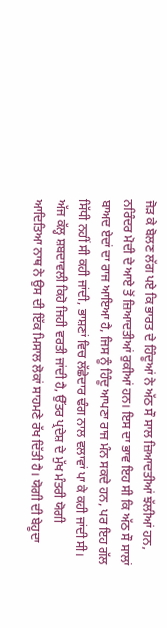ਜੋੜ ਕੇ ਬੋਲਣ ਲੱਗ ਪਏ ਕਿ ਭਾਰਤ ਦੇ ਹਿੰਦੂਆਂ ਨੇ ਅੱਠ ਸੌ ਸਾਲ ਜ਼ਿਆਦਤੀਆਂ ਝੱਲੀਆਂ ਹਨ, ਨਰਿੰਦਰ ਮੋਦੀ ਦੇ ਆਏ ਤੋਂ ਜ਼ਿਆਦਤੀਆਂ ਰੁਕੀਆਂ ਹਨ। ਇਸ ਦਾ ਭਾਵ ਇਹ ਸੀ ਕਿ ਅੱਠ ਸੌ ਸਾਲਾਂ ਬਾਅਦ ਏਦਾਂ ਦਾ ਰਾਜ ਆਇਆ ਹੈ, ਜਿਸ ਨੂੰ ਹਿੰਦੂ ਆਪਣਾ ਰਾਜ ਮੰਨ ਸਕਦੇ ਹਨ, ਪਰ ਇਹ ਗੱਲ ਸਿੱਧੀ ਨਹੀਂ ਸੀ ਕਹੀ ਜਾਂਦੀ, ਭਾਸ਼ਣਾਂ ਵਿਚ ਲੱਛੇਦਾਰ ਢੰਗ ਨਾਲ ਵਲਾਵਾਂ ਪਾ ਕੇ ਕਹੀ ਜਾਂਦੀ ਸੀ।
ਅੱਜ ਕੱਲ੍ਹ ਸ਼ਬਦਾਵਲੀ ਕਿਹੋ ਜਿਹੀ ਵਰਤੀ ਜਾਂਦੀ ਹੈ, ਉੱਤਰ ਪ੍ਰਦੇਸ਼ ਦੇ ਮੁੱਖ ਮੰਤਰੀ ਯੋਗੀ ਆਦਿਤਿਆ ਨਾਥ ਨੇ ਉਸ ਦੀ ਇੱਕ ਮਿਸਾਲ ਲੋਕਾਂ ਸਾਹਮਣੇ ਰੱਖ ਦਿੱਤੀ ਹੈ। ਯੋਗੀ ਦੀ ਬੇਹੂਦਾ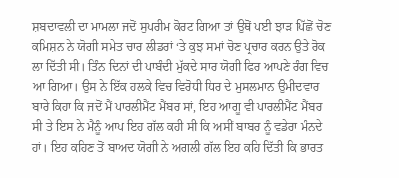ਸ਼ਬਦਾਵਲੀ ਦਾ ਮਾਮਲਾ ਜਦੋਂ ਸੁਪਰੀਮ ਕੋਰਟ ਗਿਆ ਤਾਂ ਉਥੋਂ ਪਈ ਝਾੜ ਪਿੱਛੋਂ ਚੋਣ ਕਮਿਸ਼ਨ ਨੇ ਯੋਗੀ ਸਮੇਤ ਚਾਰ ਲੀਡਰਾਂ ‘ਤੇ ਕੁਝ ਸਮਾਂ ਚੋਣ ਪ੍ਰਚਾਰ ਕਰਨ ਉਤੇ ਰੋਕ ਲਾ ਦਿੱਤੀ ਸੀ। ਤਿੰਨ ਦਿਨਾਂ ਦੀ ਪਾਬੰਦੀ ਮੁੱਕਦੇ ਸਾਰ ਯੋਗੀ ਫਿਰ ਆਪਣੇ ਰੰਗ ਵਿਚ ਆ ਗਿਆ। ਉਸ ਨੇ ਇੱਕ ਹਲਕੇ ਵਿਚ ਵਿਰੋਧੀ ਧਿਰ ਦੇ ਮੁਸਲਮਾਨ ਉਮੀਦਵਾਰ ਬਾਰੇ ਕਿਹਾ ਕਿ ਜਦੋਂ ਮੈਂ ਪਾਰਲੀਮੈਂਟ ਮੈਂਬਰ ਸਾਂ, ਇਹ ਆਗੂ ਵੀ ਪਾਰਲੀਮੈਂਟ ਮੈਂਬਰ ਸੀ ਤੇ ਇਸ ਨੇ ਮੈਨੂੰ ਆਪ ਇਹ ਗੱਲ ਕਹੀ ਸੀ ਕਿ ਅਸੀਂ ਬਾਬਰ ਨੂੰ ਵਡੇਰਾ ਮੰਨਦੇ ਹਾਂ। ਇਹ ਕਹਿਣ ਤੋਂ ਬਾਅਦ ਯੋਗੀ ਨੇ ਅਗਲੀ ਗੱਲ ਇਹ ਕਹਿ ਦਿੱਤੀ ਕਿ ਭਾਰਤ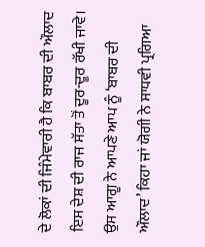ਦੇ ਲੋਕਾਂ ਦੀ ਜਿੰਮੇਵਾਰੀ ਹੈ ਕਿ ਬਾਬਰ ਦੀ ਔਲਾਦ ਇਸ ਦੇਸ਼ ਦੀ ਰਾਜ ਸੱਤਾ ਤੋਂ ਦੂਰ-ਦੂਰ ਰੱਖੀ ਜਾਵੇ।
ਉਸ ਆਗੂ ਨੇ ਆਪਣੇ ਆਪ ਨੂੰ ‘ਬਾਬਰ ਦੀ ਔਲਾਦ’ ਕਿਹਾ ਜਾਂ ਯੋਗੀ ਨੇ ਸਾਧਵੀ ਪ੍ਰਗਿਆ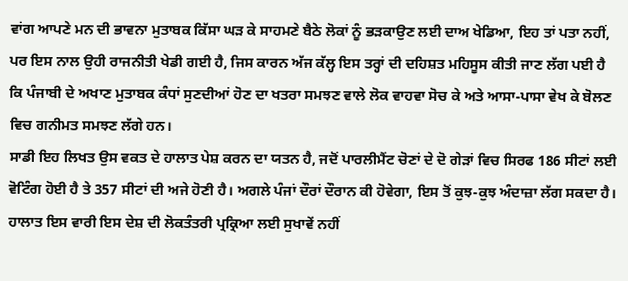ਵਾਂਗ ਆਪਣੇ ਮਨ ਦੀ ਭਾਵਨਾ ਮੁਤਾਬਕ ਕਿੱਸਾ ਘੜ ਕੇ ਸਾਹਮਣੇ ਬੈਠੇ ਲੋਕਾਂ ਨੂੰ ਭੜਕਾਉਣ ਲਈ ਦਾਅ ਖੇਡਿਆ, ਇਹ ਤਾਂ ਪਤਾ ਨਹੀਂ, ਪਰ ਇਸ ਨਾਲ ਉਹੀ ਰਾਜਨੀਤੀ ਖੇਡੀ ਗਈ ਹੈ, ਜਿਸ ਕਾਰਨ ਅੱਜ ਕੱਲ੍ਹ ਇਸ ਤਰ੍ਹਾਂ ਦੀ ਦਹਿਸ਼ਤ ਮਹਿਸੂਸ ਕੀਤੀ ਜਾਣ ਲੱਗ ਪਈ ਹੈ ਕਿ ਪੰਜਾਬੀ ਦੇ ਅਖਾਣ ਮੁਤਾਬਕ ਕੰਧਾਂ ਸੁਣਦੀਆਂ ਹੋਣ ਦਾ ਖਤਰਾ ਸਮਝਣ ਵਾਲੇ ਲੋਕ ਵਾਹਵਾ ਸੋਚ ਕੇ ਅਤੇ ਆਸਾ-ਪਾਸਾ ਵੇਖ ਕੇ ਬੋਲਣ ਵਿਚ ਗਨੀਮਤ ਸਮਝਣ ਲੱਗੇ ਹਨ।
ਸਾਡੀ ਇਹ ਲਿਖਤ ਉਸ ਵਕਤ ਦੇ ਹਾਲਾਤ ਪੇਸ਼ ਕਰਨ ਦਾ ਯਤਨ ਹੈ, ਜਦੋਂ ਪਾਰਲੀਮੈਂਟ ਚੋਣਾਂ ਦੇ ਦੋ ਗੇੜਾਂ ਵਿਚ ਸਿਰਫ 186 ਸੀਟਾਂ ਲਈ ਵੋਟਿੰਗ ਹੋਈ ਹੈ ਤੇ 357 ਸੀਟਾਂ ਦੀ ਅਜੇ ਹੋਣੀ ਹੈ। ਅਗਲੇ ਪੰਜਾਂ ਦੌਰਾਂ ਦੌਰਾਨ ਕੀ ਹੋਵੇਗਾ, ਇਸ ਤੋਂ ਕੁਝ-ਕੁਝ ਅੰਦਾਜ਼ਾ ਲੱਗ ਸਕਦਾ ਹੈ। ਹਾਲਾਤ ਇਸ ਵਾਰੀ ਇਸ ਦੇਸ਼ ਦੀ ਲੋਕਤੰਤਰੀ ਪ੍ਰਕ੍ਰਿਆ ਲਈ ਸੁਖਾਵੇਂ ਨਹੀਂ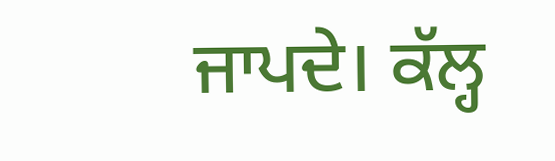ਜਾਪਦੇ। ਕੱਲ੍ਹ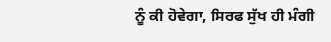ਨੂੰ ਕੀ ਹੋਵੇਗਾ, ਸਿਰਫ ਸੁੱਖ ਹੀ ਮੰਗੀ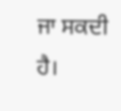ਜਾ ਸਕਦੀ ਹੈ।